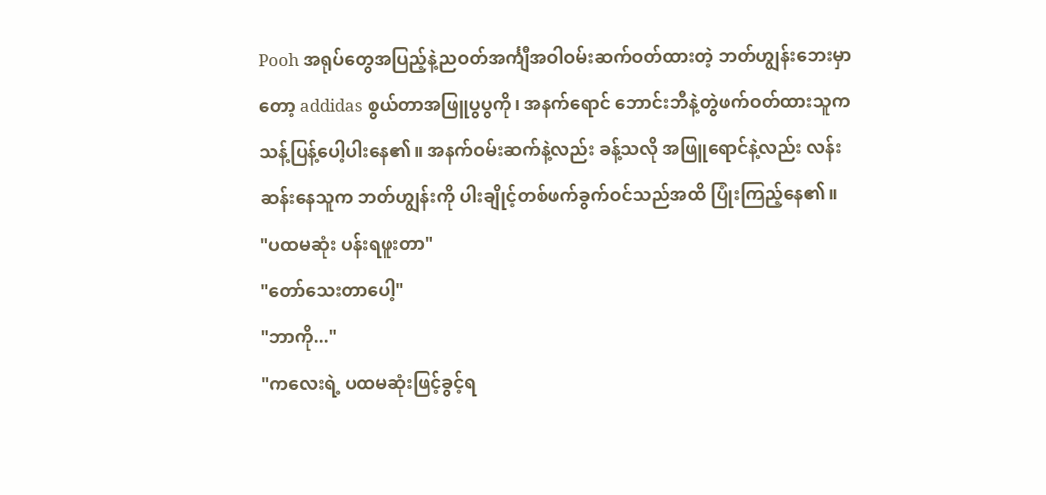Pooh အရုပ်တွေအပြည့်နဲ့ညဝတ်အင်္ကျီအဝါဝမ်းဆက်ဝတ်ထားတဲ့ ဘတ်ဟျွန်းဘေးမှာတော့ addidas စွယ်တာအဖြူပွပွကို၊ အနက်ရောင် ဘောင်းဘီနဲ့တွဲဖက်ဝတ်ထားသူက သန့်ပြန့်ပေါ့ပါးနေ၏။ အနက်ဝမ်းဆက်နဲ့လည်း ခန့်သလို အဖြူရောင်နဲ့လည်း လန်းဆန်းနေသူက ဘတ်ဟျွန်းကို ပါးချိုင့်တစ်ဖက်ခွက်ဝင်သည်အထိ ပြုံးကြည့်နေ၏။
"ပထမဆုံး ပန်းရဖူးတာ"
"တော်သေးတာပေါ့"
"ဘာကို..."
"ကလေးရဲ့ ပထမဆုံးဖြင့်ခွင့်ရ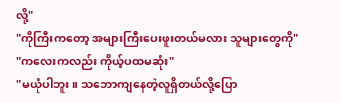လို့"
"ကိုကြီးကတော့ အများကြီးပေးဖူးတယ်မလား သူများတွေကို"
"ကလေးကလည်း ကိုယ့်ပထမဆုံး"
"မယုံပါဘူး။ သဘောကျနေတဲ့လူရှိတယ်လို့ပြော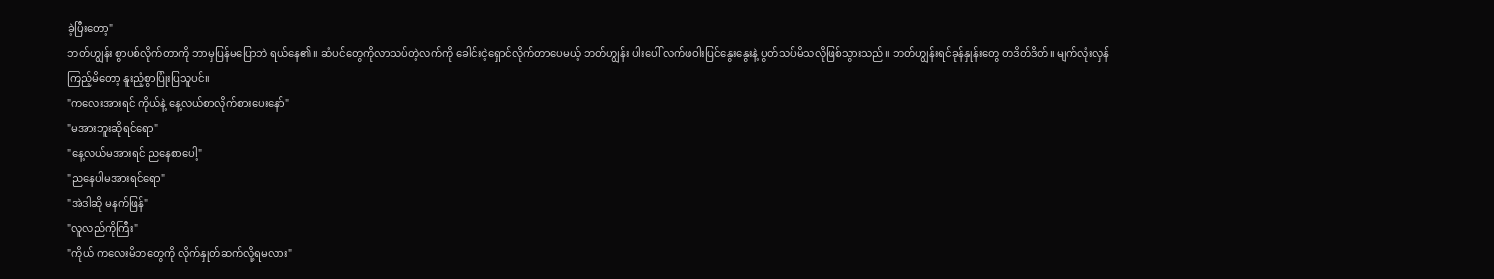ခဲ့ပြီးတော့"
ဘတ်ဟျွန်း စွာပစ်လိုက်တာကို ဘာမှပြန်မပြောဘဲ ရယ်နေ၏။ ဆံပင်တွေကိုလာသပ်တဲ့လက်ကို ခေါင်းငဲ့ရှောင်လိုက်တာပေမယ့် ဘတ်ဟျွန်း ပါးပေါ် လက်ဖဝါးပြင်နွေးနွေးနဲ့ ပွတ်သပ်မိသလိုဖြစ်သွားသည်။ ဘတ်ဟျွန်းရင်ခုန်နှုန်းတွေ တဒိတ်ဒိတ်။ မျက်လုံးလှန်ကြည့်မိတော့ နူးညံ့စွာပြုံးပြသူပင်။
"ကလေးအားရင် ကိုယ်နဲ့ နေ့လယ်စာလိုက်စားပေးနော်"
"မအားဘူးဆိုရင်ရော"
"နေ့လယ်မအားရင် ညနေစာပေါ့"
"ညနေပါမအားရင်ရော"
"အဲဒါဆို မနက်ဖြန်"
"လူလည်ကိုကြီး"
"ကိုယ် ကလေးမိဘတွေကို လိုက်နှုတ်ဆက်လို့ရမလား"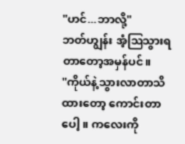"ဟင်...ဘာလို့"
ဘတ်ဟျွန်း အံ့ဩသွားရတာတော့အမှန်ပင်။
"ကိုယ်နဲ့သွားလာတာသိထားတော့ ကောင်းတာပေါ့။ ကလေးကို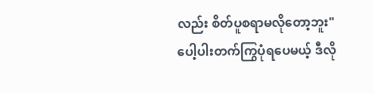လည်း စိတ်ပူစရာမလိုတော့ဘူး"
ပေါ့ပါးတက်ကြွပုံရပေမယ့် ဒီလို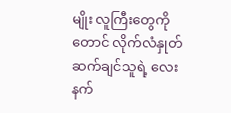မျိုး လူကြီးတွေကိုတောင် လိုက်လံနှုတ်ဆက်ချင်သူရဲ့ လေးနက်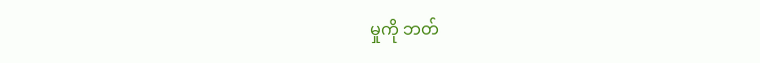မှုကို ဘတ်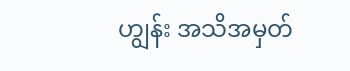ဟျွန်း အသိအမှတ်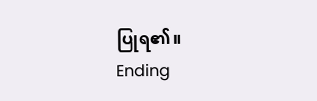ပြုရ၏။
Ending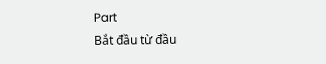Part
Bắt đầu từ đầu